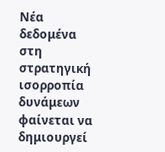Νέα δεδομένα στη στρατηγική ισορροπία δυνάμεων φαίνεται να δημιουργεί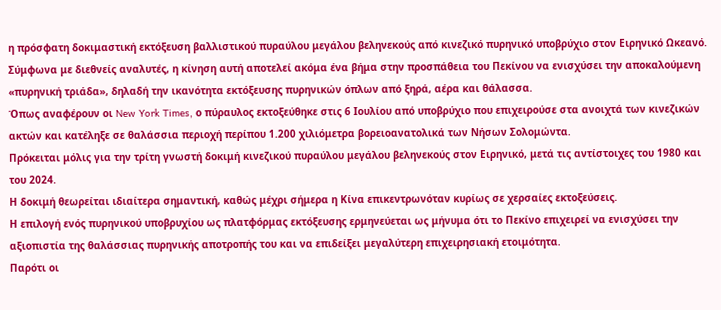η πρόσφατη δοκιμαστική εκτόξευση βαλλιστικού πυραύλου μεγάλου βεληνεκούς από κινεζικό πυρηνικό υποβρύχιο στον Ειρηνικό Ωκεανό.
Σύμφωνα με διεθνείς αναλυτές, η κίνηση αυτή αποτελεί ακόμα ένα βήμα στην προσπάθεια του Πεκίνου να ενισχύσει την αποκαλούμενη «πυρηνική τριάδα», δηλαδή την ικανότητα εκτόξευσης πυρηνικών όπλων από ξηρά, αέρα και θάλασσα.
Όπως αναφέρουν οι New York Times, ο πύραυλος εκτοξεύθηκε στις 6 Ιουλίου από υποβρύχιο που επιχειρούσε στα ανοιχτά των κινεζικών ακτών και κατέληξε σε θαλάσσια περιοχή περίπου 1.200 χιλιόμετρα βορειοανατολικά των Νήσων Σολομώντα.
Πρόκειται μόλις για την τρίτη γνωστή δοκιμή κινεζικού πυραύλου μεγάλου βεληνεκούς στον Ειρηνικό, μετά τις αντίστοιχες του 1980 και του 2024.
Η δοκιμή θεωρείται ιδιαίτερα σημαντική, καθώς μέχρι σήμερα η Κίνα επικεντρωνόταν κυρίως σε χερσαίες εκτοξεύσεις.
Η επιλογή ενός πυρηνικού υποβρυχίου ως πλατφόρμας εκτόξευσης ερμηνεύεται ως μήνυμα ότι το Πεκίνο επιχειρεί να ενισχύσει την αξιοπιστία της θαλάσσιας πυρηνικής αποτροπής του και να επιδείξει μεγαλύτερη επιχειρησιακή ετοιμότητα.
Παρότι οι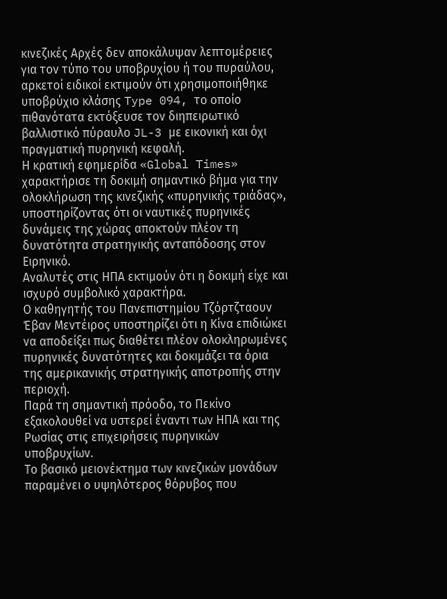κινεζικές Αρχές δεν αποκάλυψαν λεπτομέρειες για τον τύπο του υποβρυχίου ή του πυραύλου, αρκετοί ειδικοί εκτιμούν ότι χρησιμοποιήθηκε υποβρύχιο κλάσης Type 094, το οποίο πιθανότατα εκτόξευσε τον διηπειρωτικό βαλλιστικό πύραυλο JL-3 με εικονική και όχι πραγματική πυρηνική κεφαλή.
Η κρατική εφημερίδα «Global Times» χαρακτήρισε τη δοκιμή σημαντικό βήμα για την ολοκλήρωση της κινεζικής «πυρηνικής τριάδας», υποστηρίζοντας ότι οι ναυτικές πυρηνικές δυνάμεις της χώρας αποκτούν πλέον τη δυνατότητα στρατηγικής ανταπόδοσης στον Ειρηνικό.
Αναλυτές στις ΗΠΑ εκτιμούν ότι η δοκιμή είχε και ισχυρό συμβολικό χαρακτήρα.
Ο καθηγητής του Πανεπιστημίου Τζόρτζταουν Έβαν Μεντέιρος υποστηρίζει ότι η Κίνα επιδιώκει να αποδείξει πως διαθέτει πλέον ολοκληρωμένες πυρηνικές δυνατότητες και δοκιμάζει τα όρια της αμερικανικής στρατηγικής αποτροπής στην περιοχή.
Παρά τη σημαντική πρόοδο, το Πεκίνο εξακολουθεί να υστερεί έναντι των ΗΠΑ και της Ρωσίας στις επιχειρήσεις πυρηνικών υποβρυχίων.
Το βασικό μειονέκτημα των κινεζικών μονάδων παραμένει ο υψηλότερος θόρυβος που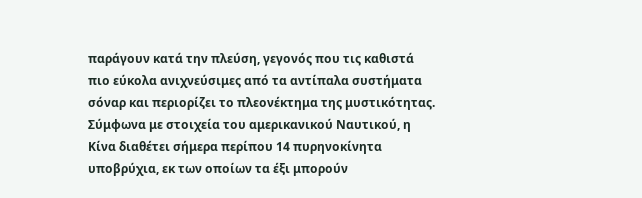παράγουν κατά την πλεύση, γεγονός που τις καθιστά πιο εύκολα ανιχνεύσιμες από τα αντίπαλα συστήματα σόναρ και περιορίζει το πλεονέκτημα της μυστικότητας.
Σύμφωνα με στοιχεία του αμερικανικού Ναυτικού, η Κίνα διαθέτει σήμερα περίπου 14 πυρηνοκίνητα υποβρύχια, εκ των οποίων τα έξι μπορούν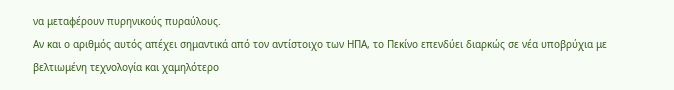να μεταφέρουν πυρηνικούς πυραύλους.
Αν και ο αριθμός αυτός απέχει σημαντικά από τον αντίστοιχο των ΗΠΑ, το Πεκίνο επενδύει διαρκώς σε νέα υποβρύχια με βελτιωμένη τεχνολογία και χαμηλότερο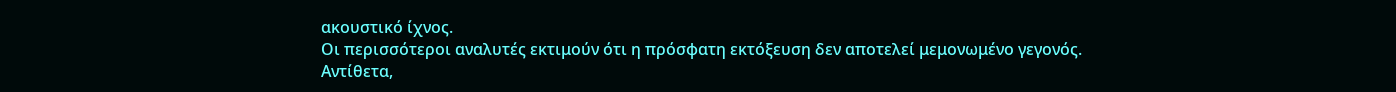ακουστικό ίχνος.
Οι περισσότεροι αναλυτές εκτιμούν ότι η πρόσφατη εκτόξευση δεν αποτελεί μεμονωμένο γεγονός.
Αντίθετα,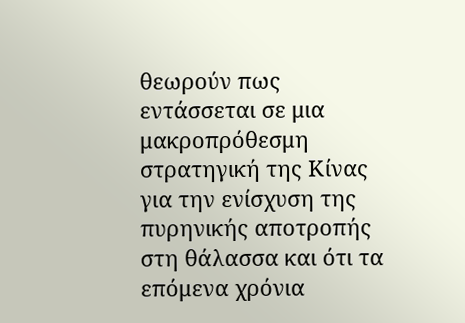θεωρούν πως εντάσσεται σε μια μακροπρόθεσμη στρατηγική της Κίνας για την ενίσχυση της πυρηνικής αποτροπής στη θάλασσα και ότι τα επόμενα χρόνια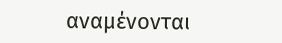αναμένονται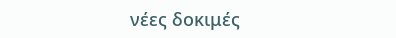νέες δοκιμές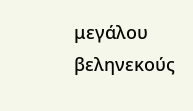μεγάλου βεληνεκούς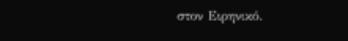στον Ειρηνικό.